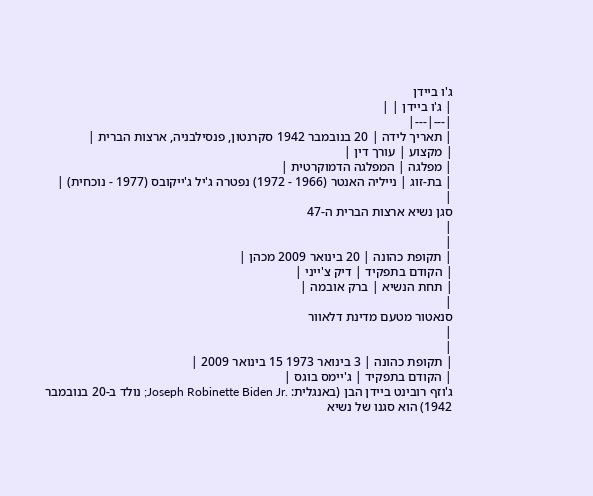ג'ו ביידן
| ג'ו ביידן | |
|---|---|
| תאריך לידה | 20 בנובמבר 1942 סקרנטון, פנסילבניה, ארצות הברית |
| מקצוע | עורך דין |
| מפלגה | המפלגה הדמוקרטית |
| בת-זוג | נייליה האנטר (1966 - 1972) נפטרה ג'יל ג'ייקובס (1977 - נוכחית) |
|
סגן נשיא ארצות הברית ה-47
|
|
| תקופת כהונה | 20 בינואר 2009 מכהן |
| הקודם בתפקיד | דיק צ'ייני |
| תחת הנשיא | ברק אובמה |
|
סנאטור מטעם מדינת דלאוור
|
|
| תקופת כהונה | 3 בינואר 1973 15 בינואר 2009 |
| הקודם בתפקיד | ג'יימס בוגס |
ג'וזף רובינט ביידן הבן (באנגלית: .Joseph Robinette Biden Jr; נולד ב-20 בנובמבר 1942) הוא סגנו של נשיא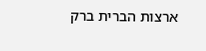ארצות הברית ברק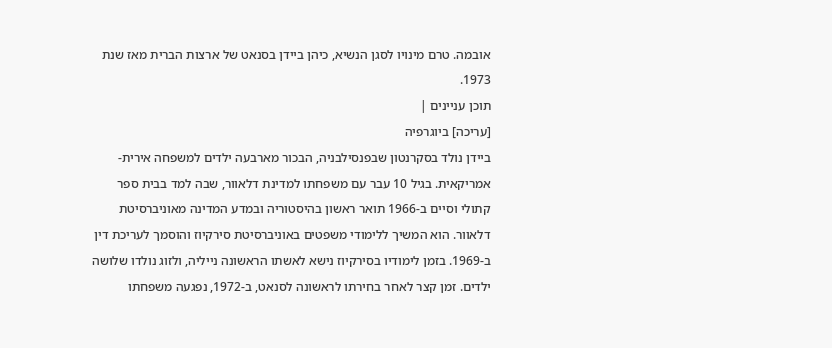אובמה. טרם מינויו לסגן הנשיא, כיהן ביידן בסנאט של ארצות הברית מאז שנת 1973.
תוכן עניינים |
[עריכה] ביוגרפיה
ביידן נולד בסקרנטון שבפנסילבניה, הבכור מארבעה ילדים למשפחה אירית-אמריקאית. בגיל 10 עבר עם משפחתו למדינת דלאוור, שבה למד בבית ספר קתולי וסיים ב-1966 תואר ראשון בהיסטוריה ובמדע המדינה מאוניברסיטת דלאוור. הוא המשיך ללימודי משפטים באוניברסיטת סירקיוז והוסמך לעריכת דין ב-1969. בזמן לימודיו בסירקיוז נישא לאשתו הראשונה נייליה, ולזוג נולדו שלושה ילדים. זמן קצר לאחר בחירתו לראשונה לסנאט, ב-1972, נפגעה משפחתו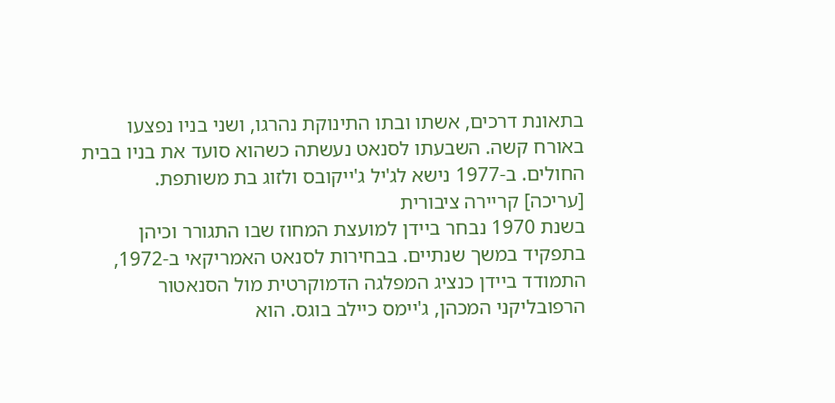בתאונת דרכים, אשתו ובתו התינוקת נהרגו, ושני בניו נפצעו באורח קשה. השבעתו לסנאט נעשתה כשהוא סועד את בניו בבית החולים. ב-1977 נישא לג'יל ג'ייקובס ולזוג בת משותפת.
[עריכה] קריירה ציבורית
בשנת 1970 נבחר ביידן למועצת המחוז שבו התגורר וכיהן בתפקיד במשך שנתיים. בבחירות לסנאט האמריקאי ב-1972, התמודד ביידן כנציג המפלגה הדמוקרטית מול הסנאטור הרפובליקני המכהן, ג'יימס כיילב בוגס. הוא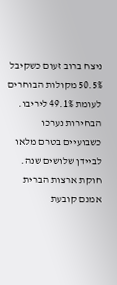ניצח ברוב זעום כשקיבל 50.5% מקולות הבוחרים לעומת 49.1% ליריבו. הבחירות נערכו כשבועיים בטרם מלאו לביידן שלושים שנה. חוקת ארצות הברית אמנם קובעת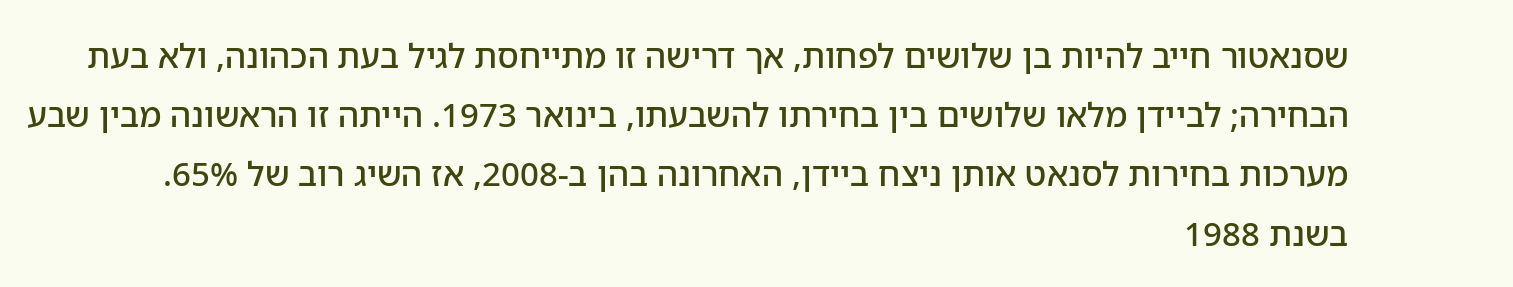שסנאטור חייב להיות בן שלושים לפחות, אך דרישה זו מתייחסת לגיל בעת הכהונה, ולא בעת הבחירה; לביידן מלאו שלושים בין בחירתו להשבעתו, בינואר 1973. הייתה זו הראשונה מבין שבע מערכות בחירות לסנאט אותן ניצח ביידן, האחרונה בהן ב-2008, אז השיג רוב של 65%.
בשנת 1988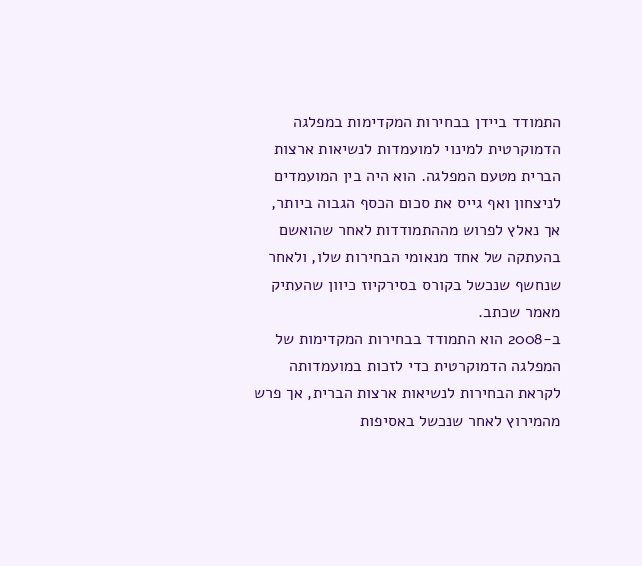התמודד ביידן בבחירות המקדימות במפלגה הדמוקרטית למינוי למועמדות לנשיאות ארצות הברית מטעם המפלגה. הוא היה בין המועמדים לניצחון ואף גייס את סכום הכסף הגבוה ביותר, אך נאלץ לפרוש מההתמודדות לאחר שהואשם בהעתקה של אחד מנאומי הבחירות שלו, ולאחר שנחשף שנכשל בקורס בסירקיוז כיוון שהעתיק מאמר שכתב.
ב-2008 הוא התמודד בבחירות המקדימות של המפלגה הדמוקרטית כדי לזכות במועמדותה לקראת הבחירות לנשיאות ארצות הברית, אך פרש מהמירוץ לאחר שנכשל באסיפות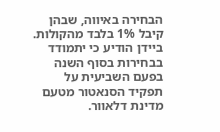הבחירה באיווה, שבהן קיבל 1% בלבד מהקולות. ביידן הודיע כי יתמודד בבחירות בסוף השנה בפעם השביעית על תפקיד הסנאטור מטעם מדינת דלאוור.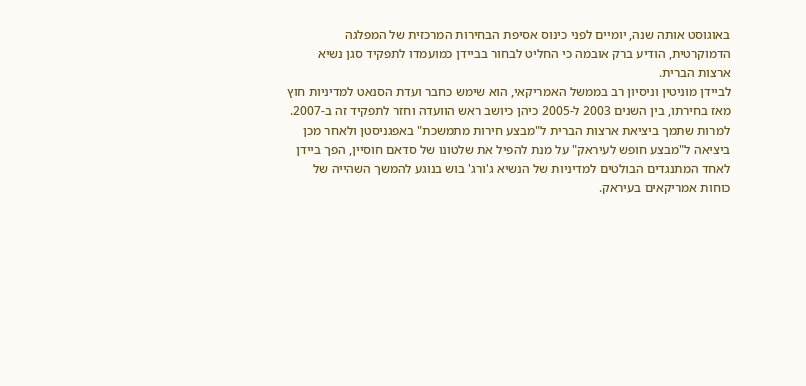באוגוסט אותה שנה, יומיים לפני כינוס אסיפת הבחירות המרכזית של המפלגה הדמוקרטית, הודיע ברק אובמה כי החליט לבחור בביידן כמועמדו לתפקיד סגן נשיא ארצות הברית.
לביידן מוניטין וניסיון רב בממשל האמריקאי, הוא שימש כחבר ועדת הסנאט למדיניות חוץ מאז בחירתו, בין השנים 2003 ל-2005 כיהן כיושב ראש הוועדה וחזר לתפקיד זה ב-2007. למרות שתמך ביציאת ארצות הברית ל"מבצע חירות מתמשכת" באפגניסטן ולאחר מכן ביציאה ל"מבצע חופש לעיראק" על מנת להפיל את שלטונו של סדאם חוסיין, הפך ביידן לאחד המתנגדים הבולטים למדיניות של הנשיא ג'ורג' בוש בנוגע להמשך השהייה של כוחות אמריקאים בעיראק.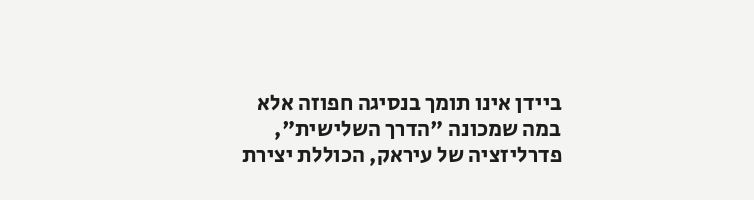ביידן אינו תומך בנסיגה חפוזה אלא במה שמכונה "הדרך השלישית", פדרליזציה של עיראק, הכוללת יצירת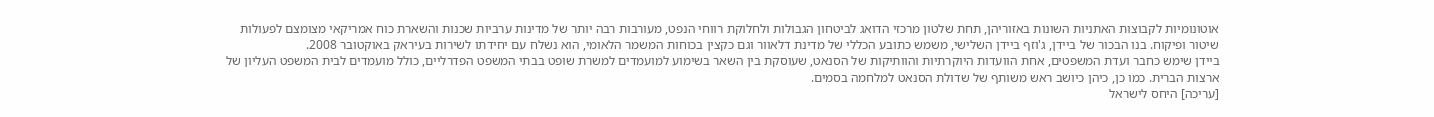אוטונומיות לקבוצות האתניות השונות באזוריהן, תחת שלטון מרכזי הדואג לביטחון הגבולות ולחלוקת רווחי הנפט, מעורבות רבה יותר של מדינות ערביות שכנות והשארת כוח אמריקאי מצומצם לפעולות שיטור ופיקוח. בנו הבכור של ביידן, ג'וזף ביידן השלישי, משמש כתובע הכללי של מדינת דלאוור וגם כקצין בכוחות המשמר הלאומי, הוא נשלח עם יחידתו לשירות בעיראק באוקטובר 2008.
ביידן שימש כחבר ועדת המשפטים, אחת הוועדות היוקרתיות והוותיקות של הסנאט, שעוסקת בין השאר בשימוע למועמדים למשרת שופט בבתי המשפט הפדרליים, כולל מועמדים לבית המשפט העליון של ארצות הברית. כמו כן, כיהן כיושב ראש משותף של שדולת הסנאט למלחמה בסמים.
[עריכה] היחס לישראל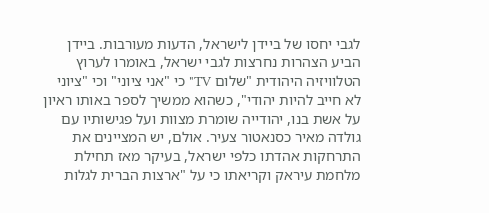לגבי יחסו של ביידן לישראל, הדעות מעורבות. ביידן הביע הצהרות נחרצות לגבי ישראל, באומרו לערוץ הטלוויזיה היהודית "שלום TV" כי "אני ציוני" וכי "ציוני לא חייב להיות יהודי", כשהוא ממשיך לספר באותו ראיון על אשת בנו, יהודייה שומרת מצוות ועל פגישותיו עם גולדה מאיר כסנאטור צעיר. אולם, יש המציינים את התרחקות אהדתו כלפי ישראל, בעיקר מאז תחילת מלחמת עיראק וקריאתו כי על "ארצות הברית לגלות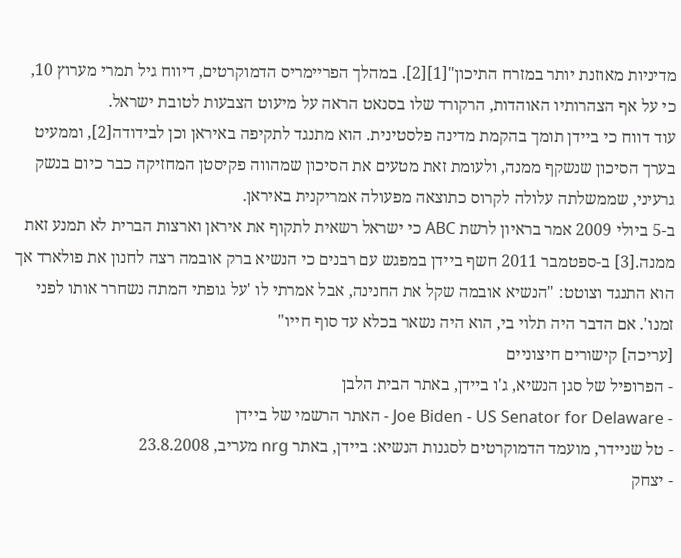מדיניות מאוזנת יותר במזרח התיכון"[1][2]. במהלך הפריימריס הדמוקרטים, דיווח גיל תמרי מערוץ 10, כי על אף הצהרותיו האוהדות, הרקורד שלו בסנאט הראה על מיעוט הצבעות לטובת ישראל.
עוד דווח כי ביידן תומך בהקמת מדינה פלסטינית. הוא מתנגד לתקיפה באיראן וכן לבידודה[2], וממעיט בערך הסיכון שנשקף ממנה, ולעומת זאת מטעים את הסיכון שמהווה פקיסטן המחזיקה כבר כיום בנשק גרעיני, שממשלתה עלולה לקרוס כתוצאה מפעולה אמריקנית באיראן.
ב-5 ביולי 2009 אמר בראיון לרשת ABC כי ישראל רשאית לתקוף את איראן וארצות הברית לא תמנע זאת ממנה.[3] ב-ספטמבר 2011 חשף ביידן במפגש עם רבנים כי הנשיא ברק אובמה רצה לחנון את פולארד אך הוא התנגד וצוטט: "הנשיא אובמה שקל את החנינה, אבל אמרתי לו 'על גופתי המתה נשחרר אותו לפני זמנו'. אם הדבר היה תלוי בי, הוא היה נשאר בכלא עד סוף חייו"
[עריכה] קישורים חיצוניים
- הפרופיל של סגן הנשיא, ג'ו ביידן, באתר הבית הלבן
- Joe Biden - US Senator for Delaware - האתר הרשמי של ביידן
- טל שניידר, מועמד הדמוקרטים לסגנות הנשיא: ביידן, באתר nrg מעריב, 23.8.2008
- יצחק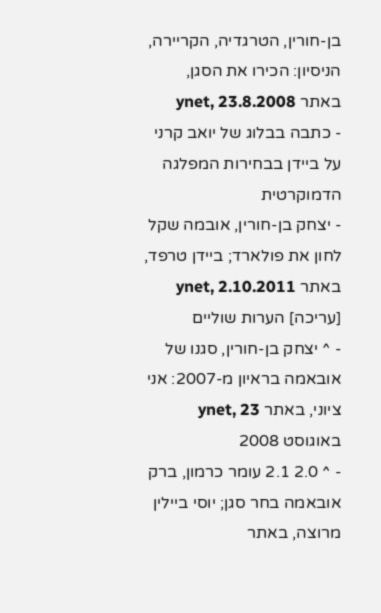בן-חורין, הטרגדיה, הקריירה, הניסיון: הכירו את הסגן, באתר ynet, 23.8.2008
- כתבה בבלוג של יואב קרני על ביידן בבחירות המפלגה הדמוקרטית
- יצחק בן-חורין, אובמה שקל לחון את פולארד; ביידן טרפד, באתר ynet, 2.10.2011
[עריכה] הערות שוליים
- ^ יצחק בן-חורין, סגנו של אובאמה בראיון מ-2007: אני ציוני, באתר ynet, 23 באוגוסט 2008
- ^ 2.0 2.1 עומר כרמון, ברק אובאמה בחר סגן; יוסי ביילין מרוצה, באתר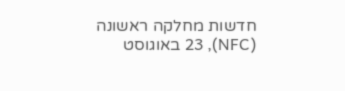חדשות מחלקה ראשונה (NFC), 23 באוגוסט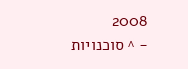2008
- ^ סוכנויות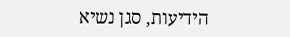הידיעות, סגן נשיא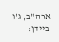ארה"ב, ג'ו ביידן: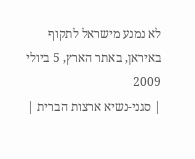לא נמנע מישראל לתקוף באיראן, באתר הארץ, 5 ביולי 2009
| סגני-נשיא ארצות הברית |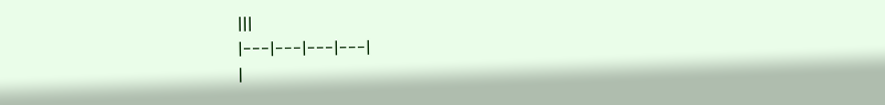|||
|---|---|---|---|
|